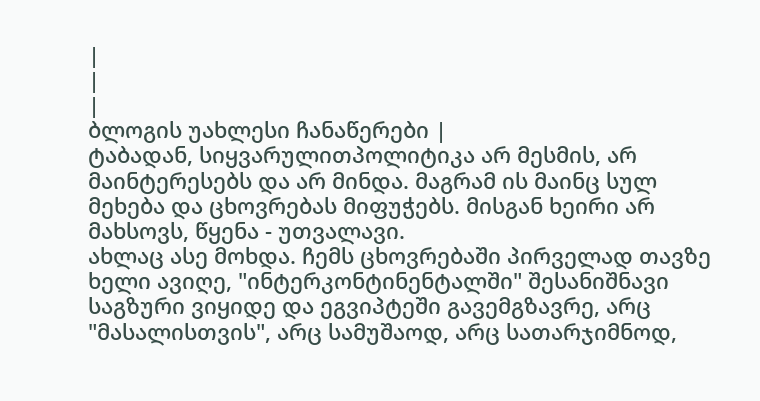|
|
|
ბლოგის უახლესი ჩანაწერები |
ტაბადან, სიყვარულითპოლიტიკა არ მესმის, არ მაინტერესებს და არ მინდა. მაგრამ ის მაინც სულ მეხება და ცხოვრებას მიფუჭებს. მისგან ხეირი არ მახსოვს, წყენა - უთვალავი.
ახლაც ასე მოხდა. ჩემს ცხოვრებაში პირველად თავზე ხელი ავიღე, "ინტერკონტინენტალში" შესანიშნავი საგზური ვიყიდე და ეგვიპტეში გავემგზავრე, არც "მასალისთვის", არც სამუშაოდ, არც სათარჯიმნოდ,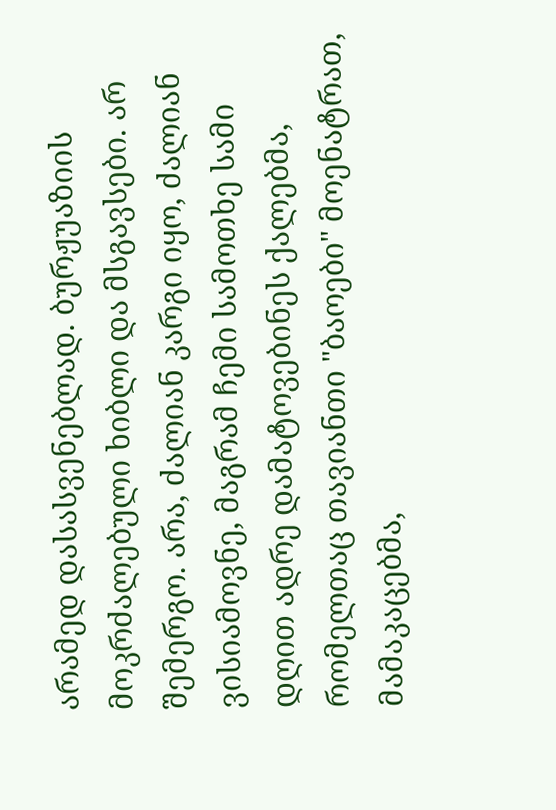არამედ დასასვენებლად. ბურჟუაზიის მოკრძალებული ხიბლი და მსგავსები. არ შემერგო. არა, ძალიან კარგი იყო, ძალიან ვისიამოვნე, მაგრამ ჩემი სამოთხე სამი დღით ადრე დამატოვებინეს ქალებმა, რომელთაც თავიანთი "ბაოები" მოენატრათ, მამაკაცებმა,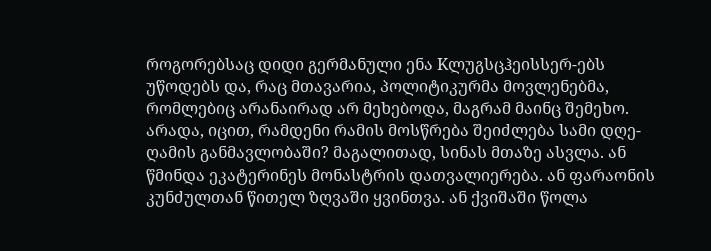როგორებსაც დიდი გერმანული ენა Kლუგსცჰეისსერ-ებს უწოდებს და, რაც მთავარია, პოლიტიკურმა მოვლენებმა, რომლებიც არანაირად არ მეხებოდა, მაგრამ მაინც შემეხო. არადა, იცით, რამდენი რამის მოსწრება შეიძლება სამი დღე-ღამის განმავლობაში? მაგალითად, სინას მთაზე ასვლა. ან წმინდა ეკატერინეს მონასტრის დათვალიერება. ან ფარაონის კუნძულთან წითელ ზღვაში ყვინთვა. ან ქვიშაში წოლა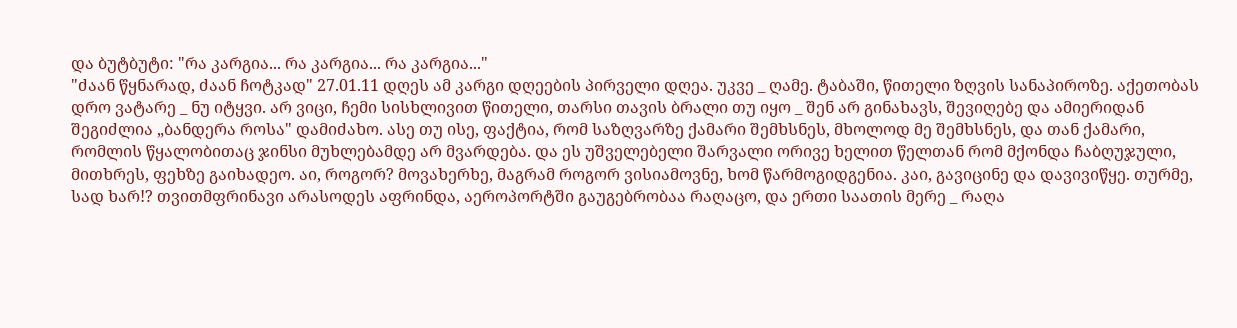და ბუტბუტი: "რა კარგია... რა კარგია... რა კარგია..."
"ძაან წყნარად, ძაან ჩოტკად" 27.01.11 დღეს ამ კარგი დღეების პირველი დღეა. უკვე _ ღამე. ტაბაში, წითელი ზღვის სანაპიროზე. აქეთობას დრო ვატარე _ ნუ იტყვი. არ ვიცი, ჩემი სისხლივით წითელი, თარსი თავის ბრალი თუ იყო _ შენ არ გინახავს, შევიღებე და ამიერიდან შეგიძლია „ბანდერა როსა" დამიძახო. ასე თუ ისე, ფაქტია, რომ საზღვარზე ქამარი შემხსნეს, მხოლოდ მე შემხსნეს, და თან ქამარი, რომლის წყალობითაც ჯინსი მუხლებამდე არ მვარდება. და ეს უშველებელი შარვალი ორივე ხელით წელთან რომ მქონდა ჩაბღუჯული, მითხრეს, ფეხზე გაიხადეო. აი, როგორ? მოვახერხე, მაგრამ როგორ ვისიამოვნე, ხომ წარმოგიდგენია. კაი, გავიცინე და დავივიწყე. თურმე, სად ხარ!? თვითმფრინავი არასოდეს აფრინდა, აეროპორტში გაუგებრობაა რაღაცო, და ერთი საათის მერე _ რაღა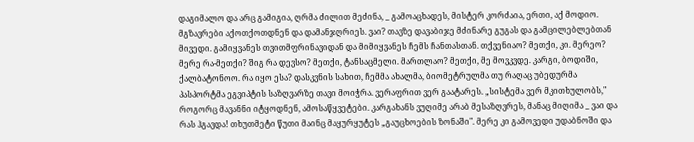დაგიმალო და არც გამიგია, ღრმა ძილით მეძინა, _ გამოაცხადეს, მისტერ კორძაია, ერთი, აქ მოდიო. მგზავრები აქოთქოთდნენ და დამანჯღრიეს. ვაი? თავზე დავაბიჯე მძინარე გუგას და გამცილებლებთან მივედი. გამიყვანეს თვითმფრინავიდან და მიმიყვანეს ჩემს ჩანთასთან. თქვენიაო? მეთქი, კი. მერეო? მერე რა-მეთქი? შიგ რა დევსო? მეთქი, ტანსაცმელი. მართლაო? მეთქი, მე მოვკვდე. კარგი, ბოდიში, ქალბატონოო. რა იყო ესა? დასკვნის სახით, ჩემმა ახალმა, ბიომეტრულმა თუ რაღაც უბედურმა პასპორტმა ეგვიპტის საზღვარზე თავი მოიჭრა. ვერაფრით ვერ გაატარეს. „სისტემა ვერ მკითხულობს," როგორც მავანნი იტყოდნენ, ამოსაწყვეტები. კარგახანს ვუღიმე არაბ მესაზღვრეს, მანაც მიღიმა _ ვაი და რას ჰგავდა! თხუთმეტი წუთი მაინც მაყურყუტეს „გაუცხოების ზონაში". მერე კი გამოვედი უდაბნოში და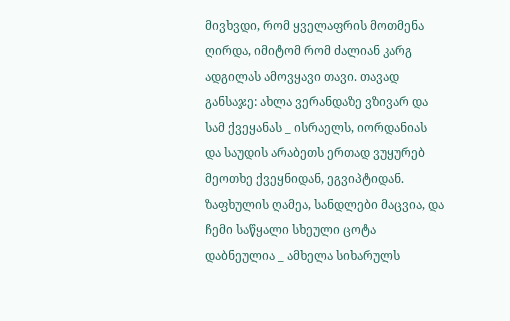მივხვდი, რომ ყველაფრის მოთმენა ღირდა, იმიტომ რომ ძალიან კარგ ადგილას ამოვყავი თავი. თავად განსაჯე: ახლა ვერანდაზე ვზივარ და სამ ქვეყანას _ ისრაელს, იორდანიას და საუდის არაბეთს ერთად ვუყურებ მეოთხე ქვეყნიდან, ეგვიპტიდან. ზაფხულის ღამეა, სანდლები მაცვია, და ჩემი საწყალი სხეული ცოტა დაბნეულია _ ამხელა სიხარულს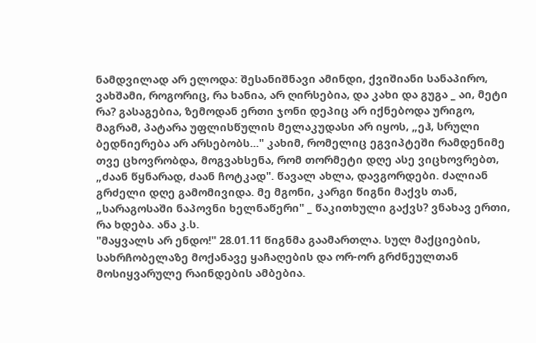ნამდვილად არ ელოდა: შესანიშნავი ამინდი, ქვიშიანი სანაპირო, ვახშამი, როგორიც, რა ხანია, არ ღირსებია, და კახი და გუგა _ აი, მეტი რა? გასაგებია, ზემოდან ერთი ჯონი დეპიც არ იქნებოდა ურიგო, მაგრამ, პატარა უფლისწულის მელაკუდასი არ იყოს, „ეჰ, სრული ბედნიერება არ არსებობს..." კახიმ, რომელიც ეგვიპტეში რამდენიმე თვე ცხოვრობდა, მოგვახსენა, რომ თორმეტი დღე ასე ვიცხოვრებთ, „ძაან წყნარად, ძაან ჩოტკად". წავალ ახლა, დავგორდები. ძალიან გრძელი დღე გამომივიდა. მე მგონი, კარგი წიგნი მაქვს თან, „სარაგოსაში ნაპოვნი ხელნაწერი" _ წაკითხული გაქვს? ვნახავ ერთი, რა ხდება. ანა კ.ს.
"მაყვალს არ ენდო!" 28.01.11 წიგნმა გაამართლა. სულ მაქციების, სახრჩობელაზე მოქანავე ყაჩაღების და ორ-ორ გრძნეულთან მოსიყვარულე რაინდების ამბებია.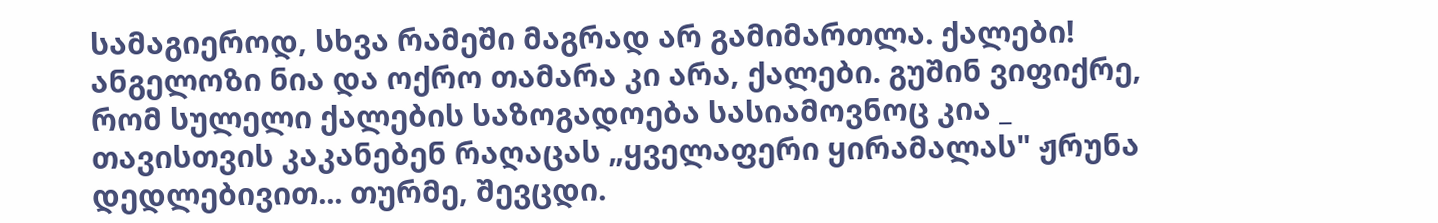სამაგიეროდ, სხვა რამეში მაგრად არ გამიმართლა. ქალები! ანგელოზი ნია და ოქრო თამარა კი არა, ქალები. გუშინ ვიფიქრე, რომ სულელი ქალების საზოგადოება სასიამოვნოც კია _ თავისთვის კაკანებენ რაღაცას „ყველაფერი ყირამალას" ჟრუნა დედლებივით... თურმე, შევცდი.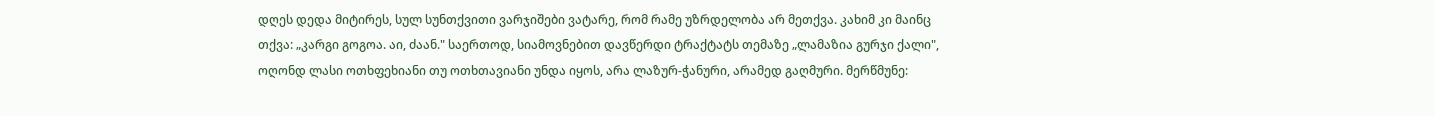დღეს დედა მიტირეს, სულ სუნთქვითი ვარჯიშები ვატარე, რომ რამე უზრდელობა არ მეთქვა. კახიმ კი მაინც თქვა: „კარგი გოგოა. აი, ძაან." საერთოდ, სიამოვნებით დავწერდი ტრაქტატს თემაზე „ლამაზია გურჯი ქალი", ოღონდ ლასი ოთხფეხიანი თუ ოთხთავიანი უნდა იყოს, არა ლაზურ-ჭანური, არამედ გაღმური. მერწმუნე: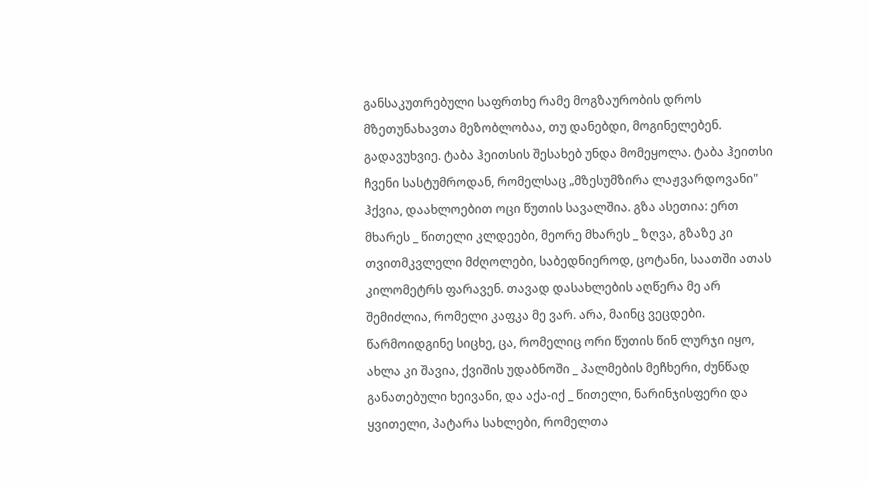განსაკუთრებული საფრთხე რამე მოგზაურობის დროს მზეთუნახავთა მეზობლობაა, თუ დანებდი, მოგინელებენ. გადავუხვიე. ტაბა ჰეითსის შესახებ უნდა მომეყოლა. ტაბა ჰეითსი ჩვენი სასტუმროდან, რომელსაც „მზესუმზირა ლაჟვარდოვანი" ჰქვია, დაახლოებით ოცი წუთის სავალშია. გზა ასეთია: ერთ მხარეს _ წითელი კლდეები, მეორე მხარეს _ ზღვა, გზაზე კი თვითმკვლელი მძღოლები, საბედნიეროდ, ცოტანი, საათში ათას კილომეტრს ფარავენ. თავად დასახლების აღწერა მე არ შემიძლია, რომელი კაფკა მე ვარ. არა, მაინც ვეცდები. წარმოიდგინე სიცხე, ცა, რომელიც ორი წუთის წინ ლურჯი იყო, ახლა კი შავია, ქვიშის უდაბნოში _ პალმების მეჩხერი, ძუნწად განათებული ხეივანი, და აქა-იქ _ წითელი, ნარინჯისფერი და ყვითელი, პატარა სახლები, რომელთა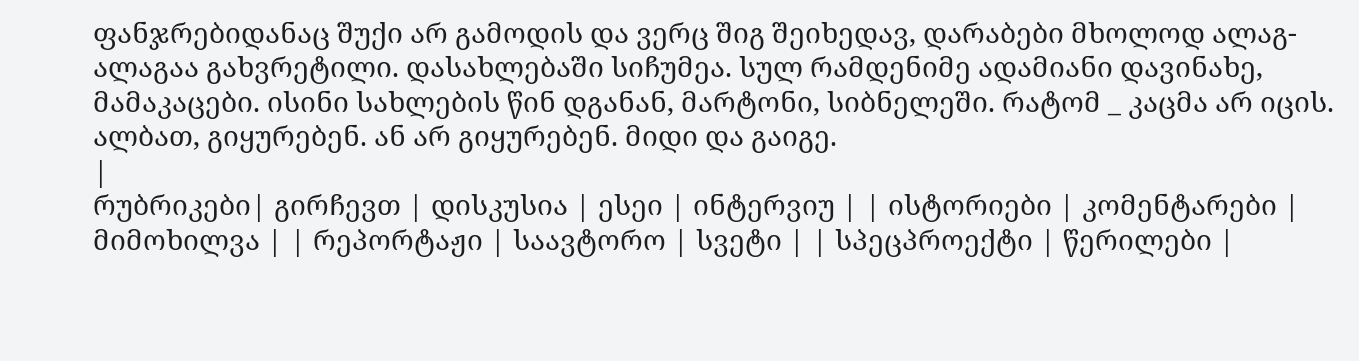ფანჯრებიდანაც შუქი არ გამოდის და ვერც შიგ შეიხედავ, დარაბები მხოლოდ ალაგ-ალაგაა გახვრეტილი. დასახლებაში სიჩუმეა. სულ რამდენიმე ადამიანი დავინახე, მამაკაცები. ისინი სახლების წინ დგანან, მარტონი, სიბნელეში. რატომ _ კაცმა არ იცის. ალბათ, გიყურებენ. ან არ გიყურებენ. მიდი და გაიგე.
|
რუბრიკები| გირჩევთ | დისკუსია | ესეი | ინტერვიუ | | ისტორიები | კომენტარები | მიმოხილვა | | რეპორტაჟი | საავტორო | სვეტი | | სპეცპროექტი | წერილები |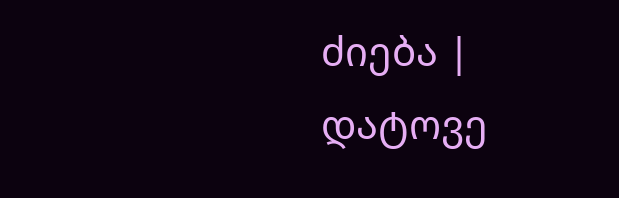ძიება |
დატოვე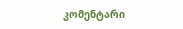კომენტარი